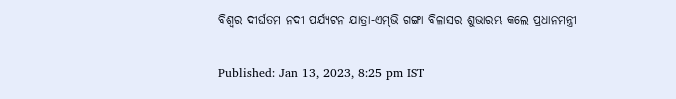ବିଶ୍ୱର ଦୀର୍ଘତମ ନଦୀ ପର୍ଯ୍ୟଟନ ଯାତ୍ରା-ଏମ୍‌ଭି ଗଙ୍ଗା ବିଳାସର ଶୁଭାରମ୍ଭ କଲେ ପ୍ରଧାନମନ୍ତ୍ରୀ

Published: Jan 13, 2023, 8:25 pm IST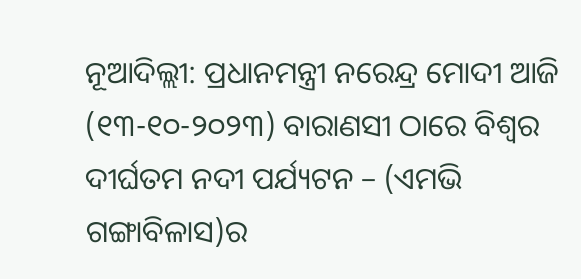ନୂଆଦିଲ୍ଲୀ: ପ୍ରଧାନମନ୍ତ୍ରୀ ନରେନ୍ଦ୍ର ମୋଦୀ ଆଜି (୧୩-୧୦-୨୦୨୩) ବାରାଣସୀ ଠାରେ ବିଶ୍ୱର ଦୀର୍ଘତମ ନଦୀ ପର୍ଯ୍ୟଟନ – (ଏମଭି ଗଙ୍ଗାବିଳାସ)ର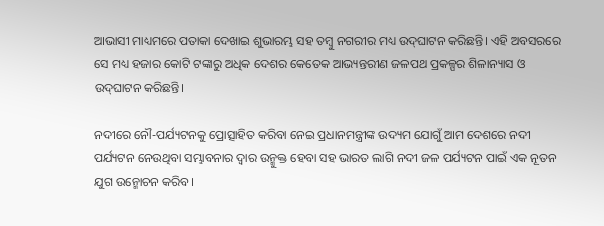ଆଭାସୀ ମାଧ୍ୟମରେ ପତାକା ଦେଖାଇ ଶୁଭାରମ୍ଭ ସହ ତମ୍ବୁ ନଗରୀର ମଧ୍ୟ ଉଦ୍‌ଘାଟନ କରିଛନ୍ତି। ଏହି ଅବସରରେ ସେ ମଧ୍ୟ ହଜାର କୋଟି ଟଙ୍କାରୁ ଅଧିକ ଦେଶର କେତେକ ଆଭ୍ୟନ୍ତରୀଣ ଜଳପଥ ପ୍ରକଳ୍ପର ଶିଳାନ୍ୟାସ ଓ ଉଦ୍‌ଘାଟନ କରିଛନ୍ତି।

ନଦୀରେ ନୌ-ପର୍ଯ୍ୟଟନକୁ ପ୍ରୋତ୍ସାହିତ କରିବା ନେଇ ପ୍ରଧାନମନ୍ତ୍ରୀଙ୍କ ଉଦ୍ୟମ ଯୋଗୁଁ ଆମ ଦେଶରେ ନଦୀ ପର୍ଯ୍ୟଟନ ନେଉଥିବା ସମ୍ଭାବନାର ଦ୍ୱାର ଉନ୍ମୁକ୍ତ ହେବା ସହ ଭାରତ ଲାଗି ନଦୀ ଜଳ ପର୍ଯ୍ୟଟନ ପାଇଁ ଏକ ନୂତନ ଯୁଗ ଉନ୍ମୋଚନ କରିବ।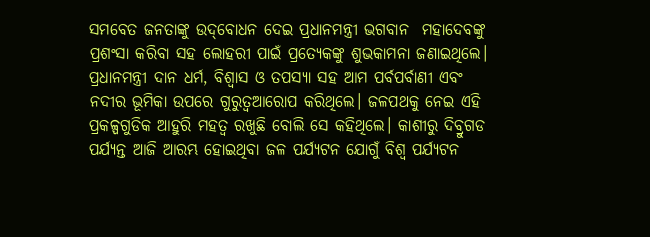ସମବେତ ଜନତାଙ୍କୁ ଉଦ୍‌ବୋଧନ ଦେଇ ପ୍ରଧାନମନ୍ତ୍ରୀ ଭଗବାନ  ମହାଦେବଙ୍କୁ ପ୍ରଶଂସା କରିବା ସହ ଲୋହରୀ ପାଇଁ ପ୍ରତ୍ୟେକଙ୍କୁ ଶୁଭକାମନା ଜଣାଇଥିଲେ। ପ୍ରଧାନମନ୍ତ୍ରୀ ଦାନ ଧର୍ମ, ବିଶ୍ୱାସ ଓ ତପସ୍ୟା ସହ ଆମ ପର୍ବପର୍ବାଣୀ ଏବଂ ନଦୀର ଭୂମିକା ଉପରେ ଗୁରୁତ୍ୱଆରୋପ କରିଥିଲେ। ଜଳପଥକୁ ନେଇ ଏହି ପ୍ରକଳ୍ପଗୁଡିକ ଆହୁରି ମହତ୍ୱ ରଖୁଛି ବୋଲି ସେ କହିଥିଲେ। କାଶୀରୁ ଦିବ୍ରୁଗଡ ପର୍ଯ୍ୟନ୍ତ ଆଜି ଆରମ୍ଭ ହୋଇଥିବା ଜଳ ପର୍ଯ୍ୟଟନ ଯୋଗୁଁ ବିଶ୍ୱ ପର୍ଯ୍ୟଟନ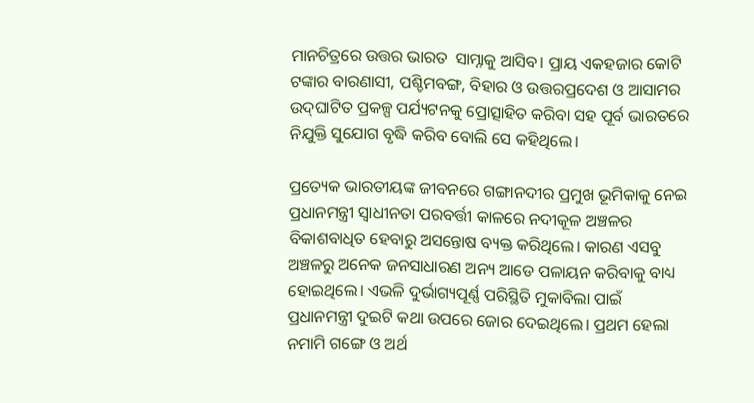ମାନଚିତ୍ରରେ ଉତ୍ତର ଭାରତ  ସାମ୍ନାକୁ ଆସିବ। ପ୍ରାୟ ଏକହଜାର କୋଟି ଟଙ୍କାର ବାରଣାସୀ, ପଶ୍ଚିମବଙ୍ଗ, ବିହାର ଓ ଉତ୍ତରପ୍ରଦେଶ ଓ ଆସାମର ଉଦ୍‌ଘାଟିତ ପ୍ରକଳ୍ପ ପର୍ଯ୍ୟଟନକୁ ପ୍ରୋତ୍ସାହିତ କରିବା ସହ ପୂର୍ବ ଭାରତରେ ନିଯୁକ୍ତି ସୁଯୋଗ ବୃଦ୍ଧି କରିବ ବୋଲି ସେ କହିଥିଲେ।

ପ୍ରତ୍ୟେକ ଭାରତୀୟଙ୍କ ଜୀବନରେ ଗଙ୍ଗାନଦୀର ପ୍ରମୁଖ ଭୂମିକାକୁ ନେଇ ପ୍ରଧାନମନ୍ତ୍ରୀ ସ୍ୱାଧୀନତା ପରବର୍ତ୍ତୀ କାଳରେ ନଦୀକୂଳ ଅଞ୍ଚଳର ବିକାଶବାଧିତ ହେବାରୁ ଅସନ୍ତୋଷ ବ୍ୟକ୍ତ କରିଥିଲେ। କାରଣ ଏସବୁ ଅଞ୍ଚଳରୁ ଅନେକ ଜନସାଧାରଣ ଅନ୍ୟ ଆଡେ ପଳାୟନ କରିବାକୁ ବାଧ୍ୟ ହୋଇଥିଲେ। ଏଭଳି ଦୁର୍ଭାଗ୍ୟପୂର୍ଣ୍ଣ ପରିସ୍ଥିତି ମୁକାବିଲା ପାଇଁ ପ୍ରଧାନମନ୍ତ୍ରୀ ଦୁଇଟି କଥା ଉପରେ ଜୋର ଦେଇଥିଲେ। ପ୍ରଥମ ହେଲା ନମାମି ଗଙ୍ଗେ ଓ ଅର୍ଥ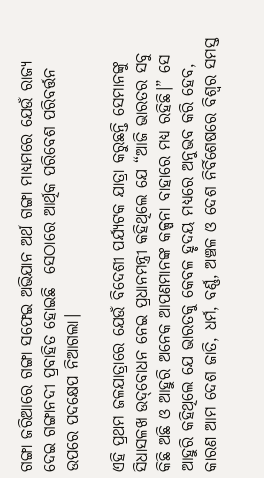ଗଙ୍ଗା ଜରିଆରେ ଗଙ୍ଗା ସଫେଇ ଅଭିଯାନ ଅର୍ଥ ଗଙ୍ଗା ମାଧ୍ୟମରେ ଯେଉଁ ରାଜ୍ୟ ଦେଇ ଗଙ୍ଗାନଦୀ ପ୍ରବାହିତ ହୋଇଛି  ସେଠାରେ ଆର୍ଥିକ ପରିବେଶ ପରିବର୍ତ୍ତନ ଉପରେ ପଦକ୍ଷେପ ନିଆଗଲା।

ଏହି ପ୍ରଥମ ଜଳଯାତ୍ରାରେ ଯେଉଁ ବିଦେଶୀ ପର୍ଯ୍ୟଟକ ଯାତ୍ରା କରୁଛନ୍ତି ସେମାନଙ୍କୁ ସିଧାସଳଖ ଉଦ୍‌ବୋଧନ ନେଇ ପ୍ରଧାନମନ୍ତ୍ରୀ କହିଥିଲେ ଯେ “ଆଜି ଭାରତର ସବୁ କିଛି ଅଛି ଓ ଆହୁରି ଅନେକ ଆପଣମାନଙ୍କ କଳ୍ପନା ବାହାରେ ମଧ୍ୟ ରହିଛି।” ସେ ଆହୁରି କହିଥିଲେ ଯେ ଭାରତକୁ କେବଳ ହୃଦୟ ମଧ୍ୟରେ ଅନୁଭବ କରି ହେବ, କାରଣ ଆମ ଦେଶ ଜାତି, ଧର୍ମ, ବର୍ଣ୍ଣ, ଅଞ୍ଚଳ ଓ ଦେଶ ନିର୍ବିଶେଷରେ ବିଶ୍ୱର ସମସ୍ତ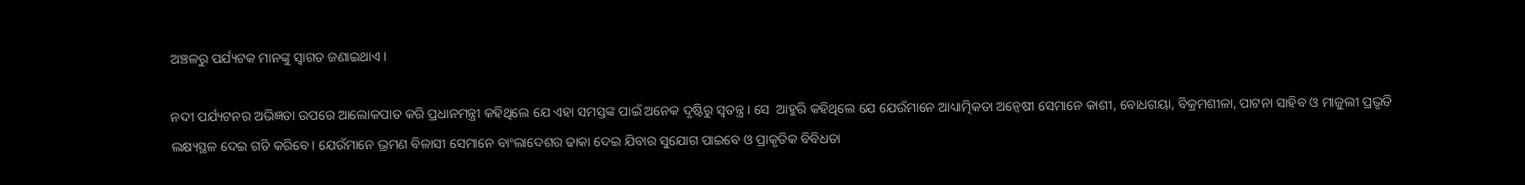ଅଞ୍ଚଳରୁ ପର୍ଯ୍ୟଟକ ମାନଙ୍କୁ ସ୍ୱାଗତ ଜଣାଇଥାଏ।

ନଦୀ ପର୍ଯ୍ୟଟନର ଅଭିଜ୍ଞତା ଉପରେ ଆଲୋକପାତ କରି ପ୍ରଧାନମନ୍ତ୍ରୀ କହିଥିଲେ ଯେ ଏହା ସମସ୍ତଙ୍କ ପାଇଁ ଅନେକ ଦୃଷ୍ଟିରୁ ସ୍ୱତନ୍ତ୍ର। ସେ  ଆହୁରି କହିଥିଲେ ଯେ ଯେଉଁମାନେ ଆଧ୍ୟାତ୍ମିକତା ଅନ୍ୱେଷୀ ସେମାନେ କାଶୀ, ବୋଧଗୟା, ବିକ୍ରମଶୀଳା, ପାଟନା ସାହିବ ଓ ମାଜୁଲୀ ପ୍ରଭୃତି ଲକ୍ଷ୍ୟସ୍ଥଳ ଦେଇ ଗତି କରିବେ। ଯେଉଁମାନେ ଭ୍ରମଣ ବିଳାସୀ ସେମାନେ ବାଂଲାଦେଶର ଢାକା ଦେଇ ଯିବାର ସୁଯୋଗ ପାଇବେ ଓ ପ୍ରାକୃତିକ ବିବିଧତା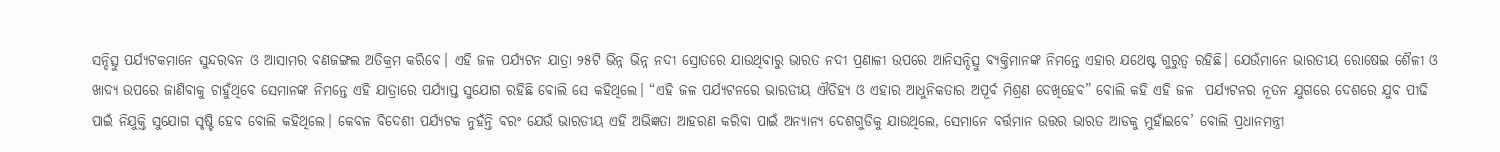ସନ୍ଦିତ୍ସୁ ପର୍ଯ୍ୟଟକମାନେ ସୁନ୍ଦରବନ ଓ ଆସାମର ବଣଜଙ୍ଗଲ ଅତିକ୍ରମ କରିବେ। ଏହି ଜଳ ପର୍ଯ୍ୟଟନ ଯାତ୍ରା ୨୫ଟି ଭିନ୍ନ ଭିନ୍ନ ନଦୀ ସ୍ରୋତରେ ଯାଉଥିବାରୁ ଭାରତ ନଦୀ ପ୍ରଣାଳୀ ଉପରେ ଆନିସନ୍ଦିତ୍ସୁ ବ୍ୟକ୍ତିମାନଙ୍କ ନିମନ୍ତେ ଏହାର ଯଥେଷ୍ଟ ଗୁରୁତ୍ୱ ରହିଛି। ଯେଉଁମାନେ ଭାରତୀୟ ରୋଷେଇ ଶୈଳୀ ଓ ଖାଦ୍ୟ ଉପରେ ଜାଣିବାକୁ ଚାହୁଁଥିବେ ସେମାନଙ୍କ ନିମନ୍ତେ ଏହି ଯାତ୍ରାରେ ପର୍ଯ୍ୟାପ୍ତ ସୁଯୋଗ ରହିଛି ବୋଲି ସେ କହିଥିଲେ। “ଏହି ଜଳ ପର୍ଯ୍ୟଟନରେ ଭାରତୀୟ ଐତିହ୍ୟ ଓ ଏହାର ଆଧୁନିକତାର ଅପୂର୍ବ ମିଶ୍ରଣ ଦେଖିହେବ” ବୋଲି କହି ଏହି ଜଳ  ପର୍ଯ୍ୟଟନର ନୂତନ ଯୁଗରେ ଦେଶରେ ଯୁବ ପୀଢି ପାଇଁ ନିଯୁକ୍ତି ସୁଯୋଗ ସୃଷ୍ଟି ହେବ ବୋଲି କହିଥିଲେ। କେବଳ ବିଦେଶୀ ପର୍ଯ୍ୟଟକ ନୁହଁନ୍ତି ବରଂ ଯେଉଁ ଭାରତୀୟ ଏହି ଅଭିଜ୍ଞତା ଆହରଣ କରିବା ପାଇଁ ଅନ୍ୟାନ୍ୟ ଦେଶଗୁଡିକୁ ଯାଉଥିଲେ, ସେମାନେ ବର୍ତ୍ତମାନ ଉତ୍ତର ଭାରତ ଆଡକୁ ମୁହାଁଇବେ’ ବୋଲି ପ୍ରଧାନମନ୍ତ୍ରୀ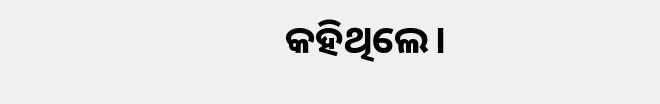କହିଥିଲେ।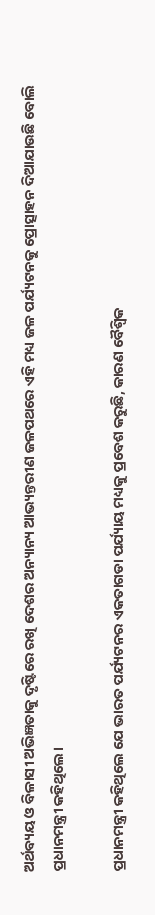ଅର୍ଥବ୍ୟୟ ଓ ବିଳାସୀ ଅଭିଜ୍ଞତାକୁ ଦୃଷ୍ଟିରେ ରଖି ଦେଶର ଅନ୍ୟାନ୍ୟ ଆଭ୍ୟନ୍ତରୀଣ ଜଳପଥରେ ଏହି ମଧ୍ୟ ଜଳ ପର୍ଯ୍ୟଟନକୁ ପ୍ରୋତ୍ସାହନ ଦିଆଯାଉଛି ବୋଲି ପ୍ରଧାନମନ୍ତ୍ରୀ କହିଥିଲେ।

ପ୍ରଧାନମନ୍ତ୍ରୀ କହିଥିଲେ ଯେ ଭାରତ ପର୍ଯ୍ୟଟନର ଏକତାଗଡା ପର୍ଯ୍ୟାୟ ମଧ୍ୟକୁ ପ୍ରବେଶ କରୁଛି, କାରଣ ବୈଶ୍ୱିକ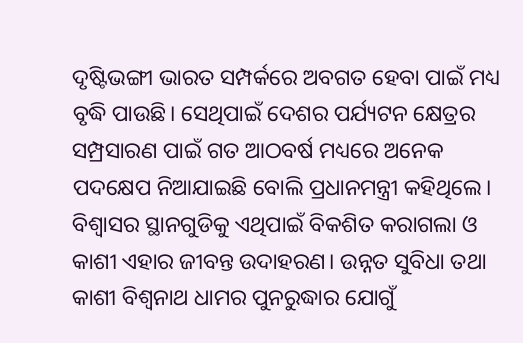ଦୃଷ୍ଟିଭଙ୍ଗୀ ଭାରତ ସମ୍ପର୍କରେ ଅବଗତ ହେବା ପାଇଁ ମଧ୍ୟ ବୃଦ୍ଧି ପାଉଛି। ସେଥିପାଇଁ ଦେଶର ପର୍ଯ୍ୟଟନ କ୍ଷେତ୍ରର ସମ୍ପ୍ରସାରଣ ପାଇଁ ଗତ ଆଠବର୍ଷ ମଧ୍ୟରେ ଅନେକ ପଦକ୍ଷେପ ନିଆଯାଇଛି ବୋଲି ପ୍ରଧାନମନ୍ତ୍ରୀ କହିଥିଲେ। ବିଶ୍ୱାସର ସ୍ଥାନଗୁଡିକୁ ଏଥିପାଇଁ ବିକଶିତ କରାଗଲା ଓ କାଶୀ ଏହାର ଜୀବନ୍ତ ଉଦାହରଣ। ଉନ୍ନତ ସୁବିଧା ତଥା କାଶୀ ବିଶ୍ୱନାଥ ଧାମର ପୁନରୁଦ୍ଧାର ଯୋଗୁଁ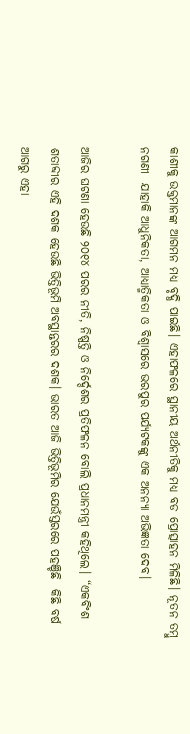କାଶୀକୁ ଉକ୍ତମାନଙ୍କ ଆଗମନ ମଧ୍ୟ ବୃଦ୍ଧି ପାଇଛି। ଏହାଫଳରେ ସ୍ଥାନୀୟ ଅର୍ଥନୀତିକୁ ମଧ୍ୟ ବଡ ପ୍ରୋତ୍ସାହନ ମିଳିଛି। ନୂତନ ତମ୍ବୁ ନଗଣୀ  ଯାହାକି ଆଧୁନିକତା, ଆଧ୍ୟାତ୍ମିକତା ଓ ବିଶ୍ୱାସରେ ଭରପୁର ପର୍ଯ୍ୟଟକଙ୍କୁ ଏକ ଅନନ୍ୟା ଅଭିଜ୍ଞତା ଦେବ।

ଆଜିର ଘଟଣା ହେଉଛି ୨୦୧୪ ପରର ନୀତି, ନିଷ୍ପତ୍ତି ଓ ନିର୍ଦ୍ଦେଶର ପ୍ରତିଫଳନ ବୋଲି ପ୍ରଧାନମନ୍ତ୍ରୀ କହିଥିଲେ। “ଏକବିଂଶ ଶତାବ୍ଦୀର ଏହି ଦଶକ ହେଉଛି ଭିତ୍ତିଭୂମି ଅବସ୍ଥାନ୍ତରର ଦଶକ। ଭାରତ ଆଜି ଭିତ୍ତିଭୂମିର ଯେଉଁସ୍ତରରେ ପହଞ୍ଚିଛି  କିଛି ବର୍ଷ ଆଗରୁ ଏହା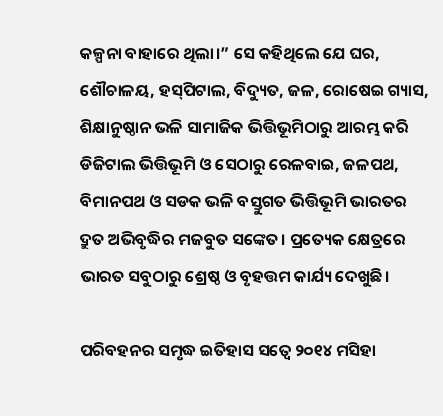କଳ୍ପନା ବାହାରେ ଥିଲା।” ସେ କହିଥିଲେ ଯେ ଘର, ଶୌଚାଳୟ, ହସ୍‌ପିଟାଲ, ବିଦ୍ୟୁତ, ଜଳ, ରୋଷେଇ ଗ୍ୟାସ, ଶିକ୍ଷାନୁଷ୍ଠାନ ଭଳି ସାମାଜିକ ଭିତ୍ତିଭୂମିଠାରୁ ଆରମ୍ଭ କରି ଡିଜିଟାଲ ଭିତ୍ତିଭୂମି ଓ ସେଠାରୁ ରେଳବାଇ, ଜଳପଥ, ବିମାନପଥ ଓ ସଡକ ଭଳି ବସ୍ତୁଗତ ଭିତ୍ତିଭୂମି ଭାରତର ଦ୍ରୁତ ଅଭିବୃଦ୍ଧିର ମଜବୁତ ସଙ୍କେତ। ପ୍ରତ୍ୟେକ କ୍ଷେତ୍ରରେ ଭାରତ ସବୁଠାରୁ ଶ୍ରେଷ୍ଠ ଓ ବୃହତ୍ତମ କାର୍ଯ୍ୟ ଦେଖୁଛି।

ପରିବହନର ସମୃଦ୍ଧ ଇତିହାସ ସତ୍ୱେ ୨୦୧୪ ମସିହା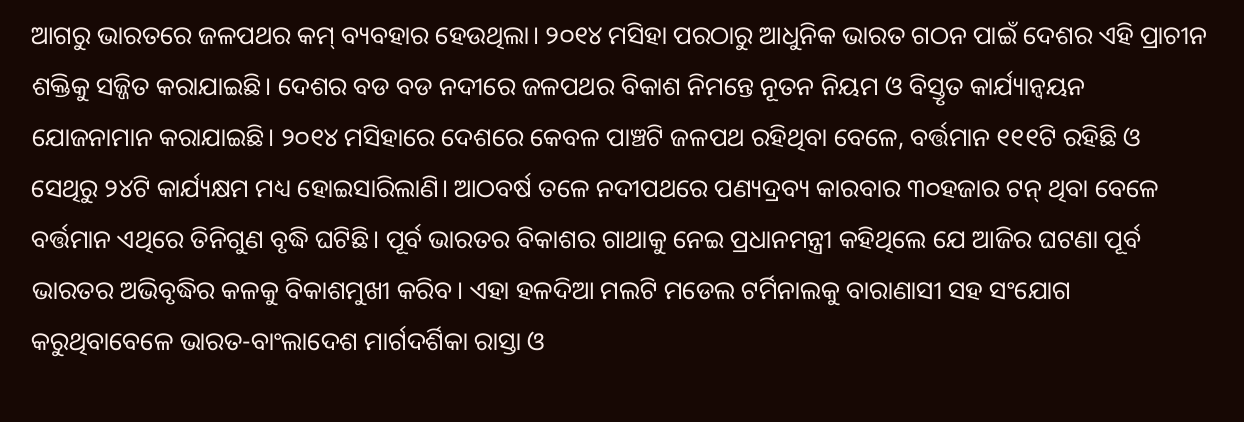ଆଗରୁ ଭାରତରେ ଜଳପଥର କମ୍ ବ୍ୟବହାର ହେଉଥିଲା। ୨୦୧୪ ମସିହା ପରଠାରୁ ଆଧୁନିକ ଭାରତ ଗଠନ ପାଇଁ ଦେଶର ଏହି ପ୍ରାଚୀନ ଶକ୍ତିକୁ ସଜ୍ଜିତ କରାଯାଇଛି। ଦେଶର ବଡ ବଡ ନଦୀରେ ଜଳପଥର ବିକାଶ ନିମନ୍ତେ ନୂତନ ନିୟମ ଓ ବିସ୍ତୃତ କାର୍ଯ୍ୟାନ୍ୱୟନ ଯୋଜନାମାନ କରାଯାଇଛି। ୨୦୧୪ ମସିହାରେ ଦେଶରେ କେବଳ ପାଞ୍ଚଟି ଜଳପଥ ରହିଥିବା ବେଳେ, ବର୍ତ୍ତମାନ ୧୧୧ଟି ରହିଛି ଓ ସେଥିରୁ ୨୪ଟି କାର୍ଯ୍ୟକ୍ଷମ ମଧ୍ୟ ହୋଇସାରିଲାଣି। ଆଠବର୍ଷ ତଳେ ନଦୀପଥରେ ପଣ୍ୟଦ୍ରବ୍ୟ କାରବାର ୩୦ହଜାର ଟନ୍ ଥିବା ବେଳେ ବର୍ତ୍ତମାନ ଏଥିରେ ତିନିଗୁଣ ବୃଦ୍ଧି ଘଟିଛି। ପୂର୍ବ ଭାରତର ବିକାଶର ଗାଥାକୁ ନେଇ ପ୍ରଧାନମନ୍ତ୍ରୀ କହିଥିଲେ ଯେ ଆଜିର ଘଟଣା ପୂର୍ବ ଭାରତର ଅଭିବୃଦ୍ଧିର କଳକୁ ବିକାଶମୁଖୀ କରିବ। ଏହା ହଳଦିଆ ମଲଟି ମଡେଲ ଟର୍ମିନାଲକୁ ବାରାଣାସୀ ସହ ସଂଯୋଗ କରୁଥିବାବେଳେ ଭାରତ-ବାଂଲାଦେଶ ମାର୍ଗଦର୍ଶିକା ରାସ୍ତା ଓ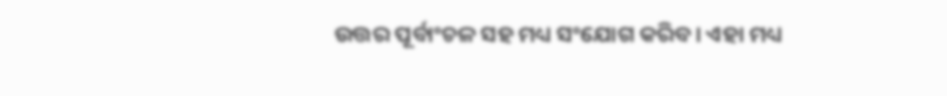ଉତ୍ତର ପୂର୍ବାଂଚଳ ସହ ମଧ୍ୟ ସଂଯୋଗ କରିବ। ଏହା ମଧ୍ୟ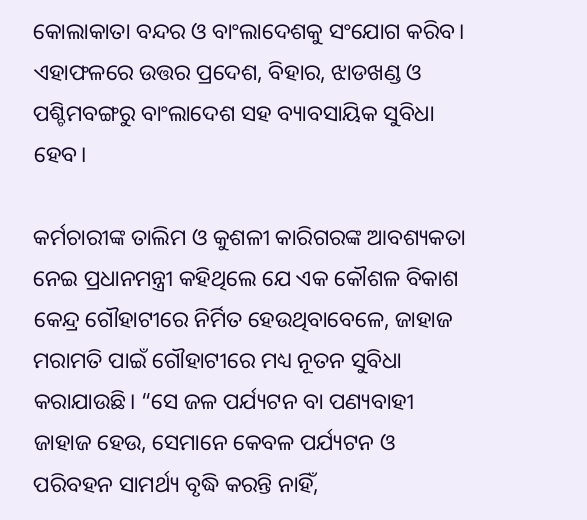କୋଲାକାତା ବନ୍ଦର ଓ ବାଂଲାଦେଶକୁ ସଂଯୋଗ କରିବ। ଏହାଫଳରେ ଉତ୍ତର ପ୍ରଦେଶ, ବିହାର, ଝାଡଖଣ୍ଡ ଓ ପଶ୍ଚିମବଙ୍ଗରୁ ବାଂଲାଦେଶ ସହ ବ୍ୟାବସାୟିକ ସୁବିଧା ହେବ।

କର୍ମଚାରୀଙ୍କ ତାଲିମ ଓ କୁଶଳୀ କାରିଗରଙ୍କ ଆବଶ୍ୟକତା ନେଇ ପ୍ରଧାନମନ୍ତ୍ରୀ କହିଥିଲେ ଯେ ଏକ କୌଶଳ ବିକାଶ କେନ୍ଦ୍ର ଗୌହାଟୀରେ ନିର୍ମିତ ହେଉଥିବାବେଳେ, ଜାହାଜ ମରାମତି ପାଇଁ ଗୌହାଟୀରେ ମଧ୍ୟ ନୂତନ ସୁବିଧା କରାଯାଉଛି। “ସେ ଜଳ ପର୍ଯ୍ୟଟନ ବା ପଣ୍ୟବାହୀ ଜାହାଜ ହେଉ, ସେମାନେ କେବଳ ପର୍ଯ୍ୟଟନ ଓ ପରିବହନ ସାମର୍ଥ୍ୟ ବୃଦ୍ଧି କରନ୍ତି ନାହିଁ,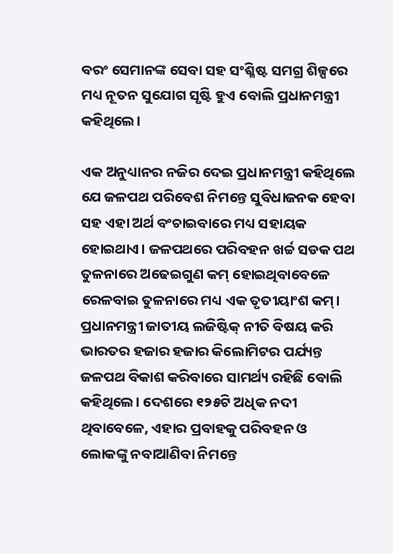ବରଂ ସେମାନଙ୍କ ସେବା ସହ ସଂଶ୍ଳିଷ୍ଟ ସମଗ୍ର ଶିଳ୍ପରେ ମଧ୍ୟ ନୂତନ ସୁଯୋଗ ସୃଷ୍ଟି ହୁଏ ବୋଲି ପ୍ରଧାନମନ୍ତ୍ରୀ କହିଥିଲେ।

ଏକ ଅନୁଧ୍ୟାନର ନଜିର ଦେଇ ପ୍ରଧାନମନ୍ତ୍ରୀ କହିଥିଲେ ଯେ ଜଳପଥ ପରିବେଶ ନିମନ୍ତେ ସୁବିଧାଜନକ ହେବା ସହ ଏହା ଅର୍ଥ ବଂଚାଇବାରେ ମଧ୍ୟ ସହାୟକ ହୋଇଥାଏ। ଜଳପଥରେ ପରିବହନ ଖର୍ଚ୍ଚ ସଡକ ପଥ ତୁଳନାରେ ଅଢେଇଗୁଣ କମ୍‌ ହୋଇଥିବାବେଳେ ରେଳବାଇ ତୁଳନାରେ ମଧ୍ୟ ଏକ ତୃତୀୟାଂଶ କମ୍। ପ୍ରଧାନମନ୍ତ୍ରୀ ଜାତୀୟ ଲଜିଷ୍ଟିକ୍ ନୀତି ବିଷୟ କରି ଭାରତର ହଜାର ହଜାର କିଲୋମିଟର ପର୍ଯ୍ୟନ୍ତ ଜଳପଥ ବିକାଶ କରିବାରେ ସାମର୍ଥ୍ୟ ରହିଛି ବୋଲି କହିଥିଲେ। ଦେଶରେ ୧୨୫ଟି ଅଧିକ ନଦୀ ଥିବାବେଳେ, ଏହାର ପ୍ରବାହକୁ ପରିବହନ ଓ ଲୋକଙ୍କୁ ନବାଆଣିବା ନିମନ୍ତେ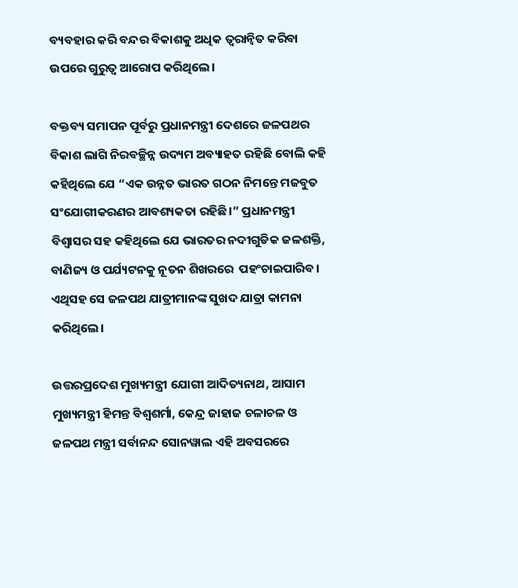ବ୍ୟବହାର କରି ବନ୍ଦର ବିକାଶକୁ ଅଧିକ ତ୍ୱରାନ୍ୱିତ କରିବା ଉପରେ ଗୁରୁତ୍ୱ ଆରୋପ କରିଥିଲେ।

ବକ୍ତବ୍ୟ ସମାପନ ପୂର୍ବରୁ ପ୍ରଧାନମନ୍ତ୍ରୀ ଦେଶରେ ଜଳପଥର ବିକାଶ ଲାଗି ନିରବଚ୍ଛିନ୍ନ ଉଦ୍ୟମ ଅବ୍ୟାହତ ରହିଛି ବୋଲି କହି କହିଥିଲେ ଯେ “ଏକ ଉନ୍ନତ ଭାରତ ଗଠନ ନିମନ୍ତେ ମଜବୁତ ସଂଯୋଗୀକରଣର ଆବଶ୍ୟକତା ରହିଛି।” ପ୍ରଧାନମନ୍ତ୍ରୀ ବିଶ୍ୱାସର ସହ କହିଥିଲେ ଯେ ଭାରତର ନଦୀଗୁଡିକ ଜଳଶକ୍ତି, ବାଣିଜ୍ୟ ଓ ପର୍ଯ୍ୟଟନକୁ ନୂତନ ଶିଖରରେ  ପହଂଚାଇପାରିବ। ଏଥିସହ ସେ ଜଳପଥ ଯାତ୍ରୀମାନଙ୍କ ସୁଖଦ ଯାତ୍ରା କାମନା କରିଥିଲେ।

ଉତ୍ତରପ୍ରଦେଶ ମୁଖ୍ୟମନ୍ତ୍ରୀ ଯୋଗୀ ଆଦିତ୍ୟନାଥ, ଆସାମ ମୁଖ୍ୟମନ୍ତ୍ରୀ ହିମନ୍ତ ବିଶ୍ୱଶର୍ମା, କେନ୍ଦ୍ର ଜାହାଜ ଚଳାଚଳ ଓ ଜଳପଥ ମନ୍ତ୍ରୀ ସର୍ବାନନ୍ଦ ସୋନୱାଲ ଏହି ଅବସରରେ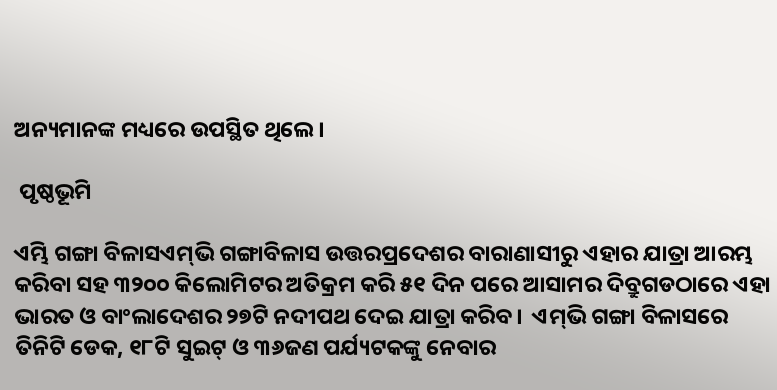ଅନ୍ୟମାନଙ୍କ ମଧ୍ୟରେ ଉପସ୍ଥିତ ଥିଲେ।

 ପୃଷ୍ଠଭୂମି

ଏମ୍ଭି ଗଙ୍ଗା ବିଳାସଏମ୍‌ଭି ଗଙ୍ଗାବିଳାସ ଉତ୍ତରପ୍ରଦେଶର ବାରାଣାସୀରୁ ଏହାର ଯାତ୍ରା ଆରମ୍ଭ କରିବା ସହ ୩୨୦୦ କିଲୋମିଟର ଅତିକ୍ରମ କରି ୫୧ ଦିନ ପରେ ଆସାମର ଦିବ୍ରୁଗଡଠାରେ ଏହା ଭାରତ ଓ ବାଂଲାଦେଶର ୨୭ଟି ନଦୀପଥ ଦେଇ ଯାତ୍ରା କରିବ।  ଏମ୍‌ଭି ଗଙ୍ଗା ବିଳାସରେ ତିନିଟି ଡେକ, ୧୮ଟି ସୁଇଟ୍ ଓ ୩୬ଜଣ ପର୍ଯ୍ୟଟକଙ୍କୁ ନେବାର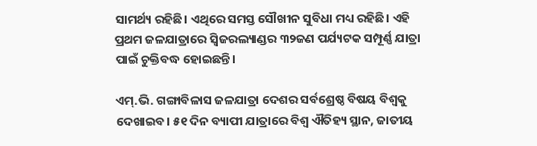ସାମର୍ଥ୍ୟ ରହିଛି। ଏଥିରେ ସମସ୍ତ ସୌଖୀନ ସୁବିଧା ମଧ୍ୟ ରହିଛି। ଏହି ପ୍ରଥମ ଜଳଯାତ୍ରାରେ ସ୍ୱିଜରଲ୍ୟାଣ୍ଡର ୩୨ଜଣ ପର୍ଯ୍ୟଟକ ସମ୍ପୂର୍ଣ୍ଣ ଯାତ୍ରା ପାଇଁ ଚୁକ୍ତିବଦ୍ଧ ହୋଇଛନ୍ତି।

ଏମ୍‌.ଭି. ଗଙ୍ଗାବିଳାସ ଜଳଯାତ୍ରା ଦେଶର ସର୍ବଶ୍ରେଷ୍ଠ ବିଷୟ ବିଶ୍ୱକୁ ଦେଖାଇବ। ୫୧ ଦିନ ବ୍ୟାପୀ ଯାତ୍ରାରେ ବିଶ୍ୱ ଐତିହ୍ୟ ସ୍ଥାନ, ଜାତୀୟ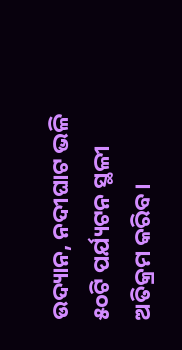ଉଦ୍ୟାନ, ନଦୀଘାଟ ଭଳି ୫୦ଟି ପର୍ଯ୍ୟଟନ ସ୍ଥଳୀ ଅତିକ୍ରମ କରିବ।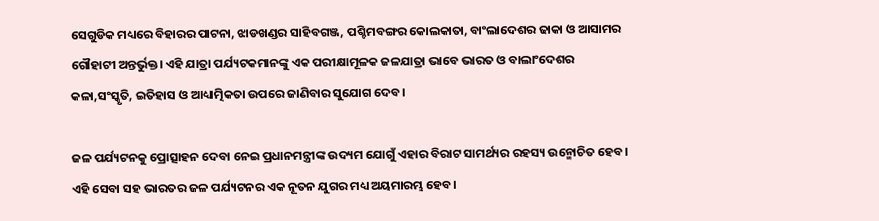ସେଗୁଡିକ ମଧ୍ୟରେ ବିହାରର ପାଟନା, ଝାଡଖଣ୍ଡର ସାହିବଗଞ୍ଜ, ପଶ୍ଚିମବଙ୍ଗର କୋଲକାତା, ବାଂଲାଦେଶର ଢାକା ଓ ଆସାମର ଗୌହାଟୀ ଅନ୍ତର୍ଭୁକ୍ତ। ଏହି ଯାତ୍ରା ପର୍ଯ୍ୟଟକମାନଙ୍କୁ ଏକ ପରୀକ୍ଷାମୂଳକ ଜଳଯାତ୍ରା ଭାବେ ଭାରତ ଓ ବାଲାଂଦେଶର କଳା,ସଂସ୍କୃତି, ଇତିହାସ ଓ ଆଧ୍ୟାତ୍ମିକତା ଉପରେ ଜାଣିବାର ସୁଯୋଗ ଦେବ।

ଜଳ ପର୍ଯ୍ୟଟନକୁ ପ୍ରୋତ୍ସାହନ ଦେବା ନେଇ ପ୍ରଧାନମନ୍ତ୍ରୀଙ୍କ ଉଦ୍ୟମ ଯୋଗୁଁ ଏହାର ବିରାଟ ସାମର୍ଥ୍ୟର ରହସ୍ୟ ଉନ୍ମୋଚିତ ହେବ। ଏହି ସେବା ସହ ଭାରତର ଜଳ ପର୍ଯ୍ୟଟନର ଏକ ନୂତନ ଯୁଗର ମଧ୍ୟ ଅୟମାରମ୍ଭ ହେବ।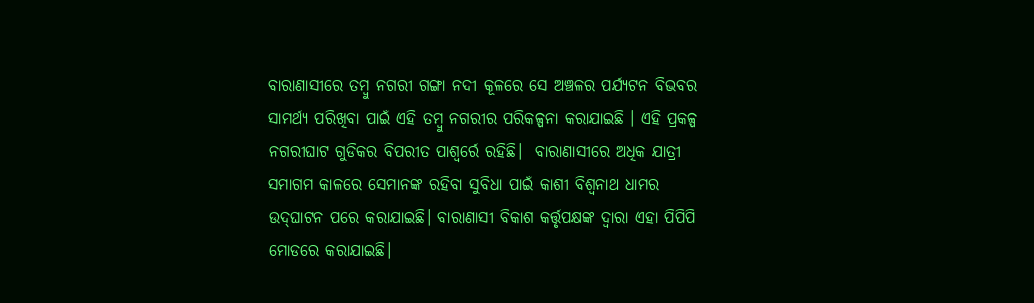ବାରାଣାସୀରେ ତମ୍ବୁ ନଗରୀ ଗଙ୍ଗା ନଦୀ କୂଳରେ ସେ ଅଞ୍ଚଳର ପର୍ଯ୍ୟଟନ ବିଭବର ସାମର୍ଥ୍ୟ ପରିଖିବା ପାଇଁ ଏହି ତମ୍ବୁ ନଗରୀର ପରିକଳ୍ପନା କରାଯାଇଛି । ଏହି ପ୍ରକଳ୍ପ ନଗରୀଘାଟ ଗୁଡିକର ବିପରୀତ ପାଶ୍ୱର୍ରେ ରହିଛି।  ବାରାଣାସୀରେ ଅଧିକ ଯାତ୍ରୀ ସମାଗମ କାଳରେ ସେମାନଙ୍କ ରହିବା ସୁବିଧା ପାଇଁ କାଶୀ ବିଶ୍ୱନାଥ ଧାମର ଉଦ୍‌ଘାଟନ ପରେ କରାଯାଇଛି। ବାରାଣାସୀ ବିକାଶ କର୍ତ୍ତୃପକ୍ଷଙ୍କ ଦ୍ୱାରା ଏହା ପିପିପି ମୋଡରେ କରାଯାଇଛି।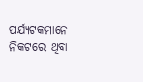ପର୍ଯ୍ୟଟକମାନେ ନିକଟରେ ଥିବା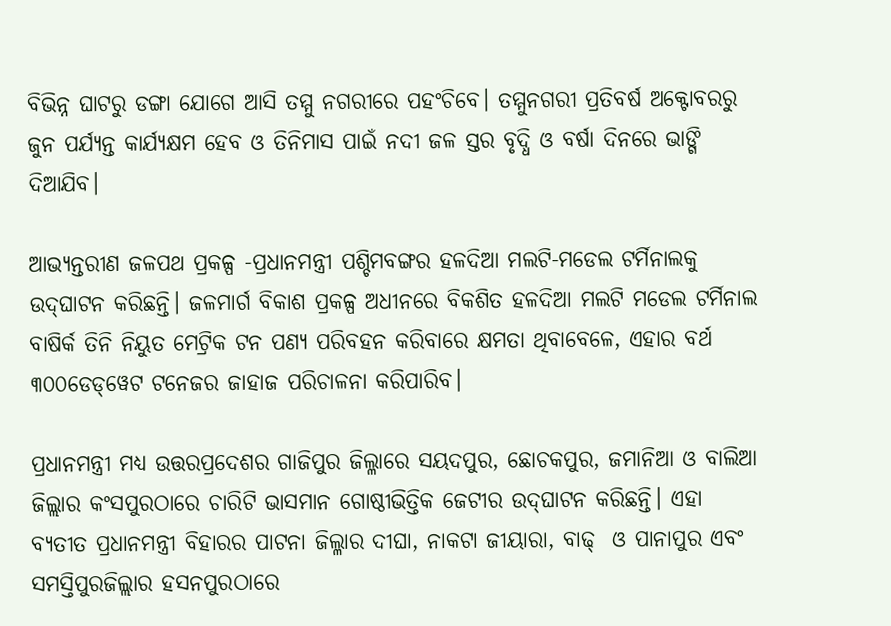ବିଭିନ୍ନ ଘାଟରୁ ଡଙ୍ଗା ଯୋଗେ ଆସି ତମ୍ମୁ ନଗରୀରେ ପହଂଚିବେ। ତମ୍ମୁନଗରୀ ପ୍ରତିବର୍ଷ ଅକ୍ଟୋବରରୁ ଜୁନ ପର୍ଯ୍ୟନ୍ତ କାର୍ଯ୍ୟକ୍ଷମ ହେବ ଓ ତିନିମାସ ପାଇଁ ନଦୀ ଜଳ ସ୍ତର ବୃଦ୍ଧି ଓ ବର୍ଷା ଦିନରେ ଭାଙ୍ଗି ଦିଆଯିବ।

ଆଭ୍ୟନ୍ତରୀଣ ଜଳପଥ ପ୍ରକଳ୍ପ -ପ୍ରଧାନମନ୍ତ୍ରୀ ପଶ୍ଚିମବଙ୍ଗର ହଳଦିଆ ମଲଟି-ମଡେଲ ଟର୍ମିନାଲକୁ ଉଦ୍‌ଘାଟନ କରିଛନ୍ତି। ଜଳମାର୍ଗ ବିକାଶ ପ୍ରକଳ୍ପ ଅଧୀନରେ ବିକଶିତ ହଳଦିଆ ମଲଟି ମଡେଲ ଟର୍ମିନାଲ ବାଷିର୍କ ତିନି ନିୟୁତ ମେଟ୍ରିକ ଟନ ପଣ୍ୟ ପରିବହନ କରିବାରେ କ୍ଷମତା ଥିବାବେଳେ, ଏହାର ବର୍ଥ ୩୦୦ଡେଡ୍‌ୱେଟ ଟନେଜର ଜାହାଜ ପରିଚାଳନା କରିପାରିବ।

ପ୍ରଧାନମନ୍ତ୍ରୀ ମଧ୍ୟ ଉତ୍ତରପ୍ରଦେଶର ଗାଜିପୁର ଜିଲ୍ଳାରେ ସୟଦପୁର, ଛୋଚକପୁର, ଜମାନିଆ ଓ ବାଲିଆ ଜିଲ୍ଲାର କଂସପୁରଠାରେ ଚାରିଟି ଭାସମାନ ଗୋଷ୍ଠୀଭିତ୍ତିକ ଜେଟୀର ଉଦ୍‌ଘାଟନ କରିଛନ୍ତି। ଏହା ବ୍ୟତୀତ ପ୍ରଧାନମନ୍ତ୍ରୀ ବିହାରର ପାଟନା ଜିଲ୍ଳାର ଦୀଘା, ନାକଟା ଜୀୟାରା, ବାଢ୍  ଓ ପାନାପୁର ଏବଂ ସମସ୍ତିପୁରଜିଲ୍ଲାର ହସନପୁରଠାରେ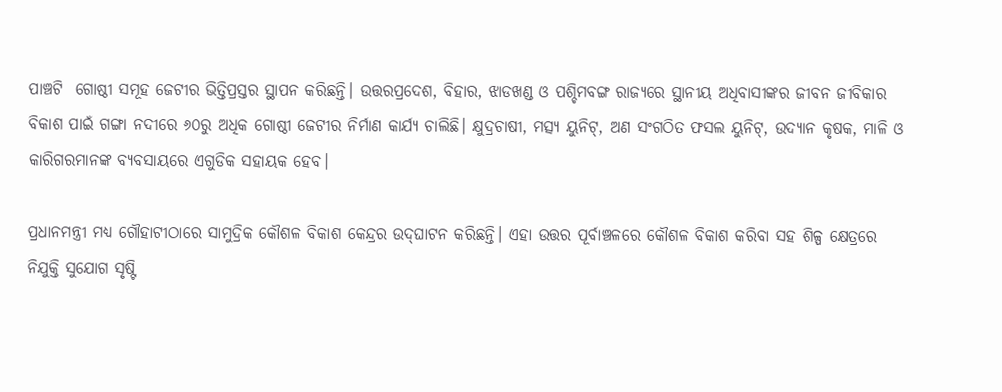ପାଞ୍ଚଟି  ଗୋଷ୍ଠୀ ସମୂହ ଜେଟୀର ଭିତ୍ତିପ୍ରସ୍ତର ସ୍ଥାପନ କରିଛନ୍ତି। ଉତ୍ତରପ୍ରଦେଶ, ବିହାର, ଝାଡଖଣ୍ଡ ଓ ପଶ୍ଚିମବଙ୍ଗ ରାଜ୍ୟରେ ସ୍ଥାନୀୟ ଅଧିବାସୀଙ୍କର ଜୀବନ ଜୀବିକାର ବିକାଶ ପାଇଁ ଗଙ୍ଗା ନଦୀରେ ୬୦ରୁ ଅଧିକ ଗୋଷ୍ଠୀ ଜେଟୀର ନିର୍ମାଣ କାର୍ଯ୍ୟ ଚାଲିଛି। କ୍ଷୁଦ୍ରଚାଷୀ, ମତ୍ସ୍ୟ ୟୁନିଟ୍‌, ଅଣ ସଂଗଠିତ ଫସଲ ୟୁନିଟ୍‌, ଉଦ୍ୟାନ କୃଷକ, ମାଳି ଓ କାରିଗରମାନଙ୍କ ବ୍ୟବସାୟରେ ଏଗୁଡିକ ସହାୟକ ହେବ।

ପ୍ରଧାନମନ୍ତ୍ରୀ ମଧ୍ୟ ଗୌହାଟୀଠାରେ ସାମୁଦ୍ରିକ କୌଶଳ ବିକାଶ କେନ୍ଦ୍ରର ଉଦ୍‌ଘାଟନ କରିଛନ୍ତି। ଏହା ଉତ୍ତର ପୂର୍ବାଞ୍ଚଳରେ କୌଶଳ ବିକାଶ କରିବା ସହ ଶିଳ୍ପ କ୍ଷେତ୍ରରେ ନିଯୁକ୍ତି ସୁଯୋଗ ସୃଷ୍ଟି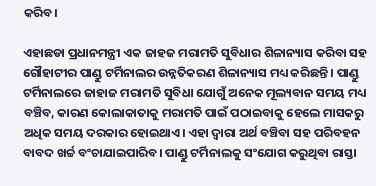କରିବ।

ଏହାଛଡା ପ୍ରଧାନମନ୍ତ୍ରୀ ଏକ ଜାହଜ ମରାମତି ସୁବିଧାର ଶିଳାନ୍ୟାସ କରିବା ସହ ଗୌହାଟୀର ପାଣ୍ଡୁ ଟର୍ମିନାଲର ଉନ୍ନତିକରଣ ଶିଳାନ୍ୟାସ ମଧ୍ୟ କରିଛନ୍ତି । ପାଣ୍ଡୁ ଟର୍ମିନାଲରେ ଜାହାଜ ମରାମତି ସୁବିଧା ଯୋଗୁଁ ଅନେକ ମୂଲ୍ୟବାନ ସମୟ ମଧ୍ୟ ବଞ୍ଚିବ, କାରଣ କୋଲାକାତାକୁ ମରାମତି ପାଇଁ ପଠାଇବାକୁ ହେଲେ ମାସକରୁ ଅଧିକ ସମୟ ଦରକାର ହୋଇଥାଏ। ଏହା ଦ୍ୱାରା ଅର୍ଥ ବଞ୍ଚିବା ସହ ପରିବହନ ବାବଦ ଖର୍ଚ୍ଚ ବଂଚାଯାଇପାରିବ। ପାଣ୍ଡୁ ଟର୍ମିନାଲକୁ ସଂଯୋଗ କରୁଥିବା ରାସ୍ତା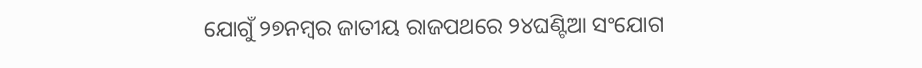ଯୋଗୁଁ ୨୭ନମ୍ବର ଜାତୀୟ ରାଜପଥରେ ୨୪ଘଣ୍ଟିଆ ସଂଯୋଗ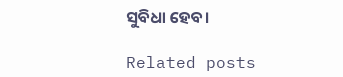ସୁବିଧା ହେବ।

Related posts